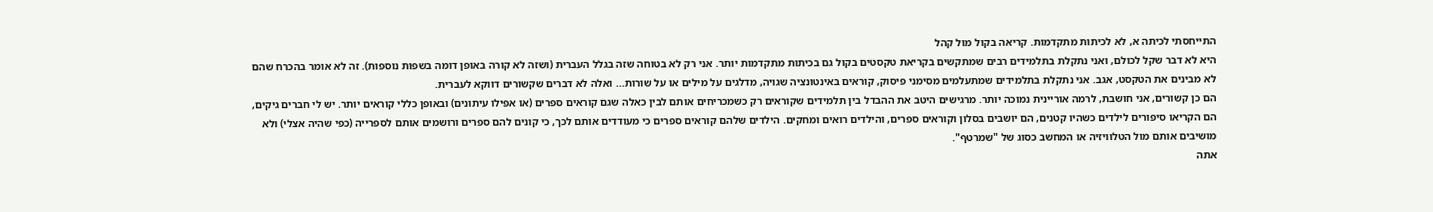התייחסתי לכיתה א, לא לכיתות מתקדמות. קריאה בקול מול קהל
היא לא דבר שקל לכולם, ואני נתקלת בתלמידים רבים שמתקשים בקריאת טקסטים בקול גם בכיתות מתקדמות יותר. אני רק לא בטוחה שזה בגלל העברית (ושזה לא קורה באופן דומה בשפות נוספות). זה לא אומר בהכרח שהם לא מבינים את הטקסט, אגב. אני נתקלת בתלמידים שמתעלמים מסימני פיסוק, קוראים באינטונציה שגויה, מדלגים על מילים או על שורות... ואלה לא דברים שקשורים דווקא לעברית.
הם כן קשורים, אני חושבת, לרמה אוריינית נמוכה יותר. מרגישים היטב את ההבדל בין תלמידים שקוראים רק כשמכריחים אותם לבין כאלה שגם קוראים ספרים (או אפילו עיתונים) ובאופן כללי קוראים יותר. יש לי חברים גיקים, הם הקריאו סיפורים לילדים כשהיו קטנים, הם יושבים בסלון וקוראים ספרים, והילדים רואים ומחקים. הילדים שלהם קוראים ספרים כי מעודדים אותם לכך, כי קונים להם ספרים ורושמים אותם לספרייה (כפי שהיה אצלי) ולא מושיבים אותם מול הטלוויזיה או המחשב כסוג של "שמרטף".
אתה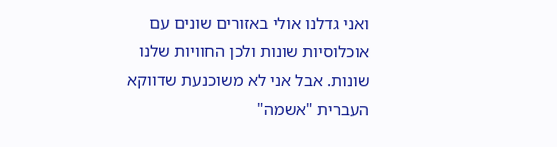ואני גדלנו אולי באזורים שונים עם אוכלוסיות שונות ולכן החוויות שלנו שונות. אבל אני לא משוכנעת שדווקא העברית "אשמה"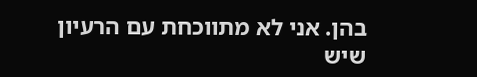בהן. אני לא מתווכחת עם הרעיון שיש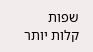שפות קלות יותר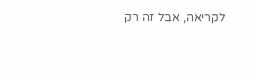לקריאה, אבל זה רק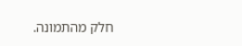חלק מהתמונה.